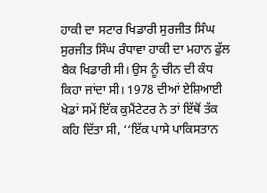ਹਾਕੀ ਦਾ ਸਟਾਰ ਖਿਡਾਰੀ ਸੁਰਜੀਤ ਸਿੰਘ
ਸੁਰਜੀਤ ਸਿੰਘ ਰੰਧਾਵਾ ਹਾਕੀ ਦਾ ਮਹਾਨ ਫੁੱਲ ਬੈਕ ਖਿਡਾਰੀ ਸੀ। ਉਸ ਨੂੰ ਚੀਨ ਦੀ ਕੰਧ ਕਿਹਾ ਜਾਂਦਾ ਸੀ। 1978 ਦੀਆਂ ਏਸ਼ਿਆਈ ਖੇਡਾਂ ਸਮੇਂ ਇੱਕ ਕੁਮੈਂਟੇਟਰ ਨੇ ਤਾਂ ਇੱਥੋਂ ਤੱਕ ਕਹਿ ਦਿੱਤਾ ਸੀ, ‘‘ਇੱਕ ਪਾਸੇ ਪਾਕਿਸਤਾਨ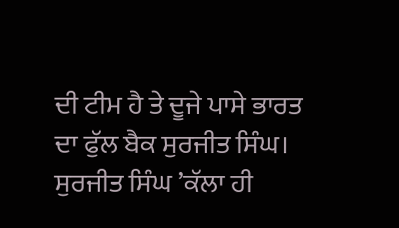ਦੀ ਟੀਮ ਹੈ ਤੇ ਦੂਜੇ ਪਾਸੇ ਭਾਰਤ ਦਾ ਫੁੱਲ ਬੈਕ ਸੁਰਜੀਤ ਸਿੰਘ। ਸੁਰਜੀਤ ਸਿੰਘ ’ਕੱਲਾ ਹੀ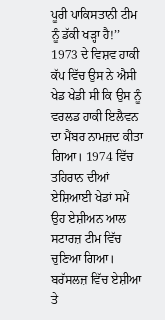ਪੂਰੀ ਪਾਕਿਸਤਾਨੀ ਟੀਮ ਨੂੰ ਡੱਕੀ ਖੜ੍ਹਾ ਹੈ!’’
1973 ਦੇ ਵਿਸ਼ਵ ਹਾਕੀ ਕੱਪ ਵਿੱਚ ਉਸ ਨੇ ਐਸੀ ਖੇਡ ਖੇਡੀ ਸੀ ਕਿ ਉਸ ਨੂੰ ਵਰਲਡ ਹਾਕੀ ਇਲੈਵਨ ਦਾ ਮੈਂਬਰ ਨਾਮਜ਼ਦ ਕੀਤਾ ਗਿਆ। 1974 ਵਿੱਚ ਤਹਿਰਾਨ ਦੀਆਂ ਏਸ਼ਿਆਈ ਖੇਡਾਂ ਸਮੇਂ ਉਹ ਏਸ਼ੀਅਨ ਆਲ ਸਟਾਰਜ਼ ਟੀਮ ਵਿੱਚ ਚੁਣਿਆ ਗਿਆ। ਬਰੱਸਲਜ਼ ਵਿੱਚ ਏਸ਼ੀਆ ਤੇ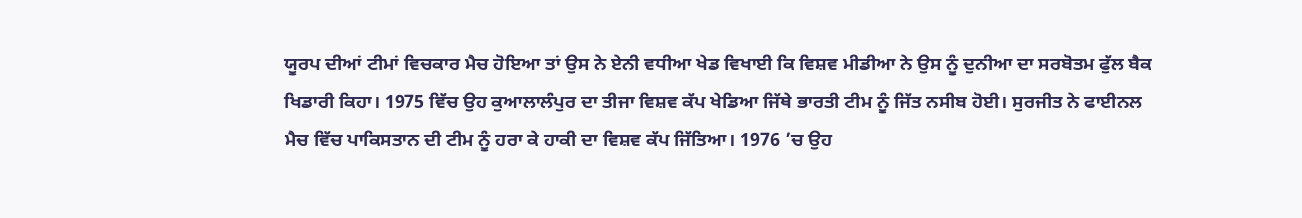ਯੂਰਪ ਦੀਆਂ ਟੀਮਾਂ ਵਿਚਕਾਰ ਮੈਚ ਹੋਇਆ ਤਾਂ ਉਸ ਨੇ ਏਨੀ ਵਧੀਆ ਖੇਡ ਵਿਖਾਈ ਕਿ ਵਿਸ਼ਵ ਮੀਡੀਆ ਨੇ ਉਸ ਨੂੰ ਦੁਨੀਆ ਦਾ ਸਰਬੋਤਮ ਫੁੱਲ ਬੈਕ ਖਿਡਾਰੀ ਕਿਹਾ। 1975 ਵਿੱਚ ਉਹ ਕੁਆਲਾਲੰਪੁਰ ਦਾ ਤੀਜਾ ਵਿਸ਼ਵ ਕੱਪ ਖੇਡਿਆ ਜਿੱਥੇ ਭਾਰਤੀ ਟੀਮ ਨੂੰ ਜਿੱਤ ਨਸੀਬ ਹੋਈ। ਸੁਰਜੀਤ ਨੇ ਫਾਈਨਲ ਮੈਚ ਵਿੱਚ ਪਾਕਿਸਤਾਨ ਦੀ ਟੀਮ ਨੂੰ ਹਰਾ ਕੇ ਹਾਕੀ ਦਾ ਵਿਸ਼ਵ ਕੱਪ ਜਿੱਤਿਆ। 1976 ’ਚ ਉਹ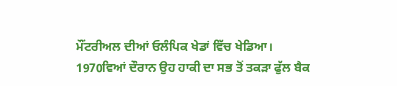ਮੌਂਟਰੀਅਲ ਦੀਆਂ ਓਲੰਪਿਕ ਖੇਡਾਂ ਵਿੱਚ ਖੇਡਿਆ। 1970ਵਿਆਂ ਦੌਰਾਨ ਉਹ ਹਾਕੀ ਦਾ ਸਭ ਤੋਂ ਤਕੜਾ ਫੁੱਲ ਬੈਕ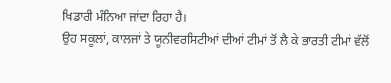ਖਿਡਾਰੀ ਮੰਨਿਆ ਜਾਂਦਾ ਰਿਹਾ ਹੈ।
ਉਹ ਸਕੂਲਾਂ, ਕਾਲਜਾਂ ਤੇ ਯੂਨੀਵਰਸਿਟੀਆਂ ਦੀਆਂ ਟੀਮਾਂ ਤੋਂ ਲੈ ਕੇ ਭਾਰਤੀ ਟੀਮਾਂ ਵੱਲੋਂ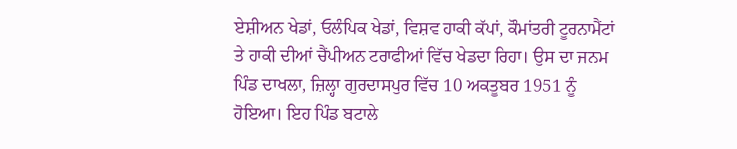ਏਸ਼ੀਅਨ ਖੇਡਾਂ, ਓਲੰਪਿਕ ਖੇਡਾਂ, ਵਿਸ਼ਵ ਹਾਕੀ ਕੱਪਾਂ, ਕੌਮਾਂਤਰੀ ਟੂਰਨਾਮੈਂਟਾਂ ਤੇ ਹਾਕੀ ਦੀਆਂ ਚੈਂਪੀਅਨ ਟਰਾਫੀਆਂ ਵਿੱਚ ਖੇਡਦਾ ਰਿਹਾ। ਉਸ ਦਾ ਜਨਮ ਪਿੰਡ ਦਾਖਲਾ, ਜ਼ਿਲ੍ਹਾ ਗੁਰਦਾਸਪੁਰ ਵਿੱਚ 10 ਅਕਤੂਬਰ 1951 ਨੂੰ ਹੋਇਆ। ਇਹ ਪਿੰਡ ਬਟਾਲੇ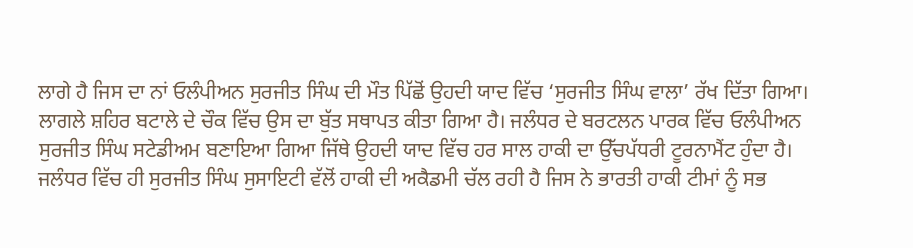ਲਾਗੇ ਹੈ ਜਿਸ ਦਾ ਨਾਂ ਓਲੰਪੀਅਨ ਸੁਰਜੀਤ ਸਿੰਘ ਦੀ ਮੌਤ ਪਿੱਛੋਂ ਉਹਦੀ ਯਾਦ ਵਿੱਚ ‘ਸੁਰਜੀਤ ਸਿੰਘ ਵਾਲਾ’ ਰੱਖ ਦਿੱਤਾ ਗਿਆ। ਲਾਗਲੇ ਸ਼ਹਿਰ ਬਟਾਲੇ ਦੇ ਚੌਕ ਵਿੱਚ ਉਸ ਦਾ ਬੁੱਤ ਸਥਾਪਤ ਕੀਤਾ ਗਿਆ ਹੈ। ਜਲੰਧਰ ਦੇ ਬਰਟਲਨ ਪਾਰਕ ਵਿੱਚ ਓਲੰਪੀਅਨ ਸੁਰਜੀਤ ਸਿੰਘ ਸਟੇਡੀਅਮ ਬਣਾਇਆ ਗਿਆ ਜਿੱਥੇ ਉਹਦੀ ਯਾਦ ਵਿੱਚ ਹਰ ਸਾਲ ਹਾਕੀ ਦਾ ਉੱਚਪੱਧਰੀ ਟੂਰਨਾਮੈਂਟ ਹੁੰਦਾ ਹੈ। ਜਲੰਧਰ ਵਿੱਚ ਹੀ ਸੁਰਜੀਤ ਸਿੰਘ ਸੁਸਾਇਟੀ ਵੱਲੋਂ ਹਾਕੀ ਦੀ ਅਕੈਡਮੀ ਚੱਲ ਰਹੀ ਹੈ ਜਿਸ ਨੇ ਭਾਰਤੀ ਹਾਕੀ ਟੀਮਾਂ ਨੂੰ ਸਭ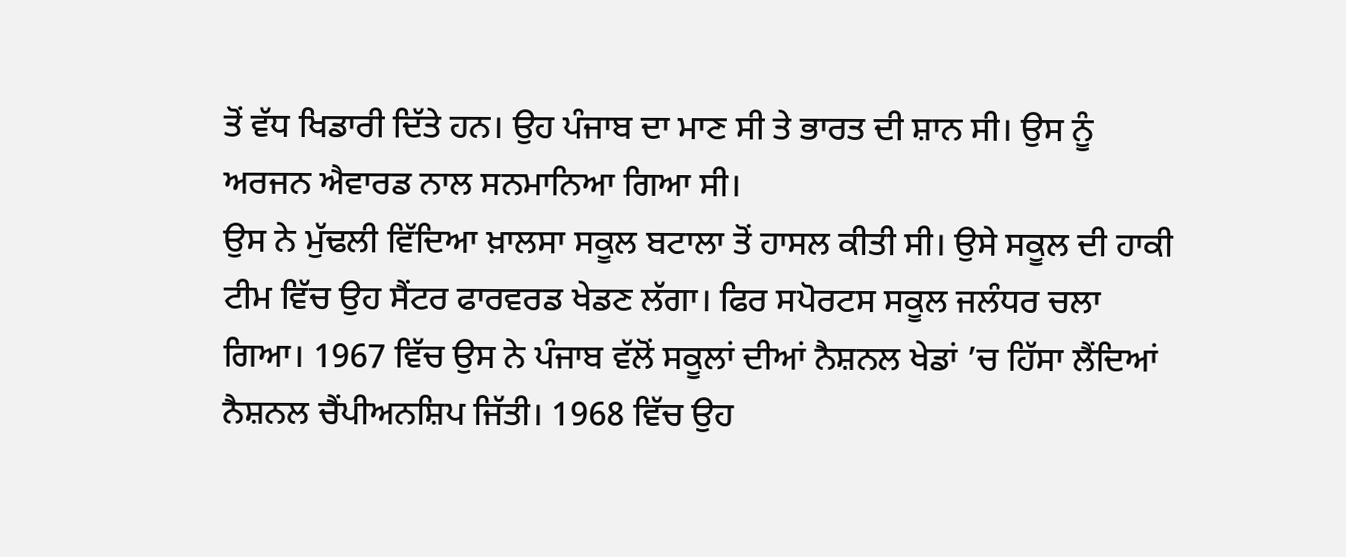ਤੋਂ ਵੱਧ ਖਿਡਾਰੀ ਦਿੱਤੇ ਹਨ। ਉਹ ਪੰਜਾਬ ਦਾ ਮਾਣ ਸੀ ਤੇ ਭਾਰਤ ਦੀ ਸ਼ਾਨ ਸੀ। ਉਸ ਨੂੰ ਅਰਜਨ ਐਵਾਰਡ ਨਾਲ ਸਨਮਾਨਿਆ ਗਿਆ ਸੀ।
ਉਸ ਨੇ ਮੁੱਢਲੀ ਵਿੱਦਿਆ ਖ਼ਾਲਸਾ ਸਕੂਲ ਬਟਾਲਾ ਤੋਂ ਹਾਸਲ ਕੀਤੀ ਸੀ। ਉਸੇ ਸਕੂਲ ਦੀ ਹਾਕੀ ਟੀਮ ਵਿੱਚ ਉਹ ਸੈਂਟਰ ਫਾਰਵਰਡ ਖੇਡਣ ਲੱਗਾ। ਫਿਰ ਸਪੋਰਟਸ ਸਕੂਲ ਜਲੰਧਰ ਚਲਾ ਗਿਆ। 1967 ਵਿੱਚ ਉਸ ਨੇ ਪੰਜਾਬ ਵੱਲੋਂ ਸਕੂਲਾਂ ਦੀਆਂ ਨੈਸ਼ਨਲ ਖੇਡਾਂ ’ਚ ਹਿੱਸਾ ਲੈਂਦਿਆਂ ਨੈਸ਼ਨਲ ਚੈਂਪੀਅਨਸ਼ਿਪ ਜਿੱਤੀ। 1968 ਵਿੱਚ ਉਹ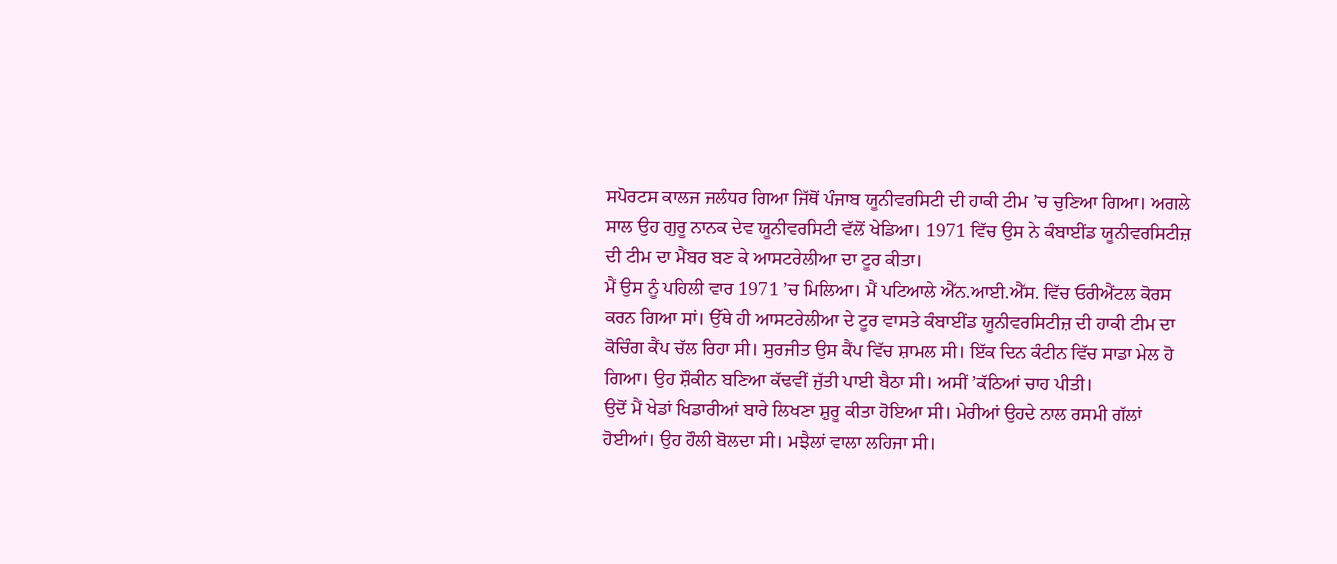ਸਪੋਰਟਸ ਕਾਲਜ ਜਲੰਧਰ ਗਿਆ ਜਿੱਥੋਂ ਪੰਜਾਬ ਯੂਨੀਵਰਸਿਟੀ ਦੀ ਹਾਕੀ ਟੀਮ ’ਚ ਚੁਣਿਆ ਗਿਆ। ਅਗਲੇ ਸਾਲ ਉਹ ਗੁਰੂ ਨਾਨਕ ਦੇਵ ਯੂਨੀਵਰਸਿਟੀ ਵੱਲੋਂ ਖੇਡਿਆ। 1971 ਵਿੱਚ ਉਸ ਨੇ ਕੰਬਾਈਂਡ ਯੂਨੀਵਰਸਿਟੀਜ਼ ਦੀ ਟੀਮ ਦਾ ਮੈਂਬਰ ਬਣ ਕੇ ਆਸਟਰੇਲੀਆ ਦਾ ਟੂਰ ਕੀਤਾ।
ਮੈਂ ਉਸ ਨੂੰ ਪਹਿਲੀ ਵਾਰ 1971 ’ਚ ਮਿਲਿਆ। ਮੈਂ ਪਟਿਆਲੇ ਐੱਨ.ਆਈ.ਐੱਸ. ਵਿੱਚ ਓਰੀਐਂਟਲ ਕੋਰਸ ਕਰਨ ਗਿਆ ਸਾਂ। ਉੱਥੇ ਹੀ ਆਸਟਰੇਲੀਆ ਦੇ ਟੂਰ ਵਾਸਤੇ ਕੰਬਾਈਂਡ ਯੂਨੀਵਰਸਿਟੀਜ਼ ਦੀ ਹਾਕੀ ਟੀਮ ਦਾ ਕੋਚਿੰਗ ਕੈਂਪ ਚੱਲ ਰਿਹਾ ਸੀ। ਸੁਰਜੀਤ ਉਸ ਕੈਂਪ ਵਿੱਚ ਸ਼ਾਮਲ ਸੀ। ਇੱਕ ਦਿਨ ਕੰਟੀਨ ਵਿੱਚ ਸਾਡਾ ਮੇਲ ਹੋ ਗਿਆ। ਉਹ ਸ਼ੌਕੀਨ ਬਣਿਆ ਕੱਢਵੀਂ ਜੁੱਤੀ ਪਾਈ ਬੈਠਾ ਸੀ। ਅਸੀਂ ’ਕੱਠਿਆਂ ਚਾਹ ਪੀਤੀ।
ਉਦੋਂ ਮੈਂ ਖੇਡਾਂ ਖਿਡਾਰੀਆਂ ਬਾਰੇ ਲਿਖਣਾ ਸ਼ੁਰੂ ਕੀਤਾ ਹੋਇਆ ਸੀ। ਮੇਰੀਆਂ ਉਹਦੇ ਨਾਲ ਰਸਮੀ ਗੱਲਾਂ ਹੋਈਆਂ। ਉਹ ਹੌਲੀ ਬੋਲਦਾ ਸੀ। ਮਝੈਲਾਂ ਵਾਲਾ ਲਹਿਜਾ ਸੀ।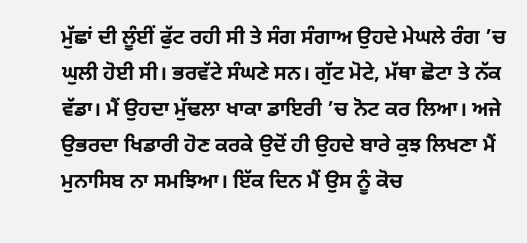ਮੁੱਛਾਂ ਦੀ ਲੂੰਈਂ ਫੁੱਟ ਰਹੀ ਸੀ ਤੇ ਸੰਗ ਸੰਗਾਅ ਉਹਦੇ ਮੇਘਲੇ ਰੰਗ ’ਚ ਘੁਲੀ ਹੋਈ ਸੀ। ਭਰਵੱਟੇ ਸੰਘਣੇ ਸਨ। ਗੁੱਟ ਮੋਟੇ, ਮੱਥਾ ਛੋਟਾ ਤੇ ਨੱਕ ਵੱਡਾ। ਮੈਂ ਉਹਦਾ ਮੁੱਢਲਾ ਖਾਕਾ ਡਾਇਰੀ ’ਚ ਨੋਟ ਕਰ ਲਿਆ। ਅਜੇ ਉਭਰਦਾ ਖਿਡਾਰੀ ਹੋਣ ਕਰਕੇ ਉਦੋਂ ਹੀ ਉਹਦੇ ਬਾਰੇ ਕੁਝ ਲਿਖਣਾ ਮੈਂ ਮੁਨਾਸਿਬ ਨਾ ਸਮਝਿਆ। ਇੱਕ ਦਿਨ ਮੈਂ ਉਸ ਨੂੰ ਕੋਚ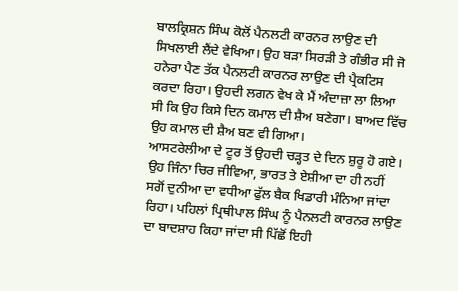ਬਾਲਕ੍ਰਿਸ਼ਨ ਸਿੰਘ ਕੋਲੋਂ ਪੈਨਲਟੀ ਕਾਰਨਰ ਲਾਉਣ ਦੀ ਸਿਖਲਾਈ ਲੈਂਦੇ ਵੇਖਿਆ। ਉਹ ਬੜਾ ਸਿਰੜੀ ਤੇ ਗੰਭੀਰ ਸੀ ਜੋ ਹਨੇਰਾ ਪੈਣ ਤੱਕ ਪੈਨਲਟੀ ਕਾਰਨਰ ਲਾਉਣ ਦੀ ਪ੍ਰੈਕਟਿਸ ਕਰਦਾ ਰਿਹਾ। ਉਹਦੀ ਲਗਨ ਵੇਖ ਕੇ ਮੈਂ ਅੰਦਾਜ਼ਾ ਲਾ ਲਿਆ ਸੀ ਕਿ ਉਹ ਕਿਸੇ ਦਿਨ ਕਮਾਲ ਦੀ ਸ਼ੈਅ ਬਣੇਗਾ। ਬਾਅਦ ਵਿੱਚ ਉਹ ਕਮਾਲ ਦੀ ਸ਼ੈਅ ਬਣ ਵੀ ਗਿਆ।
ਆਸਟਰੇਲੀਆ ਦੇ ਟੂਰ ਤੋਂ ਉਹਦੀ ਚੜ੍ਹਤ ਦੇ ਦਿਨ ਸ਼ੁਰੂ ਹੋ ਗਏ। ਉਹ ਜਿੰਨਾ ਚਿਰ ਜੀਵਿਆ, ਭਾਰਤ ਤੇ ਏਸ਼ੀਆ ਦਾ ਹੀ ਨਹੀਂ ਸਗੋਂ ਦੁਨੀਆ ਦਾ ਵਧੀਆ ਫੁੱਲ ਬੈਕ ਖਿਡਾਰੀ ਮੰਨਿਆ ਜਾਂਦਾ ਰਿਹਾ। ਪਹਿਲਾਂ ਪ੍ਰਿਥੀਪਾਲ ਸਿੰਘ ਨੂੰ ਪੈਨਲਟੀ ਕਾਰਨਰ ਲਾਉਣ ਦਾ ਬਾਦਸ਼ਾਹ ਕਿਹਾ ਜਾਂਦਾ ਸੀ ਪਿੱਛੋਂ ਇਹੀ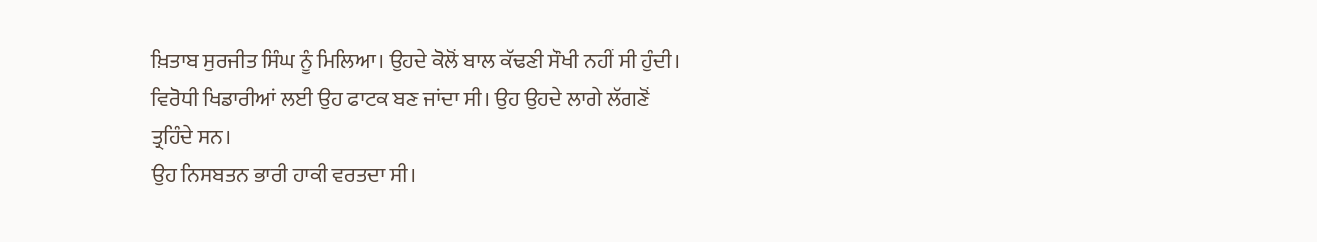ਖ਼ਿਤਾਬ ਸੁਰਜੀਤ ਸਿੰਘ ਨੂੰ ਮਿਲਿਆ। ਉਹਦੇ ਕੋਲੋਂ ਬਾਲ ਕੱਢਣੀ ਸੌਖੀ ਨਹੀਂ ਸੀ ਹੁੰਦੀ। ਵਿਰੋਧੀ ਖਿਡਾਰੀਆਂ ਲਈ ਉਹ ਫਾਟਕ ਬਣ ਜਾਂਦਾ ਸੀ। ਉਹ ਉਹਦੇ ਲਾਗੇ ਲੱਗਣੋਂ ਤ੍ਰਹਿੰਦੇ ਸਨ।
ਉਹ ਨਿਸਬਤਨ ਭਾਰੀ ਹਾਕੀ ਵਰਤਦਾ ਸੀ।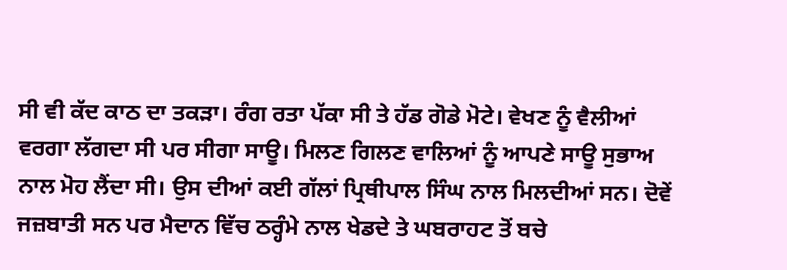ਸੀ ਵੀ ਕੱਦ ਕਾਠ ਦਾ ਤਕੜਾ। ਰੰਗ ਰਤਾ ਪੱਕਾ ਸੀ ਤੇ ਹੱਡ ਗੋਡੇ ਮੋਟੇ। ਵੇਖਣ ਨੂੰ ਵੈਲੀਆਂ ਵਰਗਾ ਲੱਗਦਾ ਸੀ ਪਰ ਸੀਗਾ ਸਾਊ। ਮਿਲਣ ਗਿਲਣ ਵਾਲਿਆਂ ਨੂੰ ਆਪਣੇ ਸਾਊ ਸੁਭਾਅ ਨਾਲ ਮੋਹ ਲੈਂਦਾ ਸੀ। ਉਸ ਦੀਆਂ ਕਈ ਗੱਲਾਂ ਪ੍ਰਿਥੀਪਾਲ ਸਿੰਘ ਨਾਲ ਮਿਲਦੀਆਂ ਸਨ। ਦੋਵੇਂ ਜਜ਼ਬਾਤੀ ਸਨ ਪਰ ਮੈਦਾਨ ਵਿੱਚ ਠਰ੍ਹੰਮੇ ਨਾਲ ਖੇਡਦੇ ਤੇ ਘਬਰਾਹਟ ਤੋਂ ਬਚੇ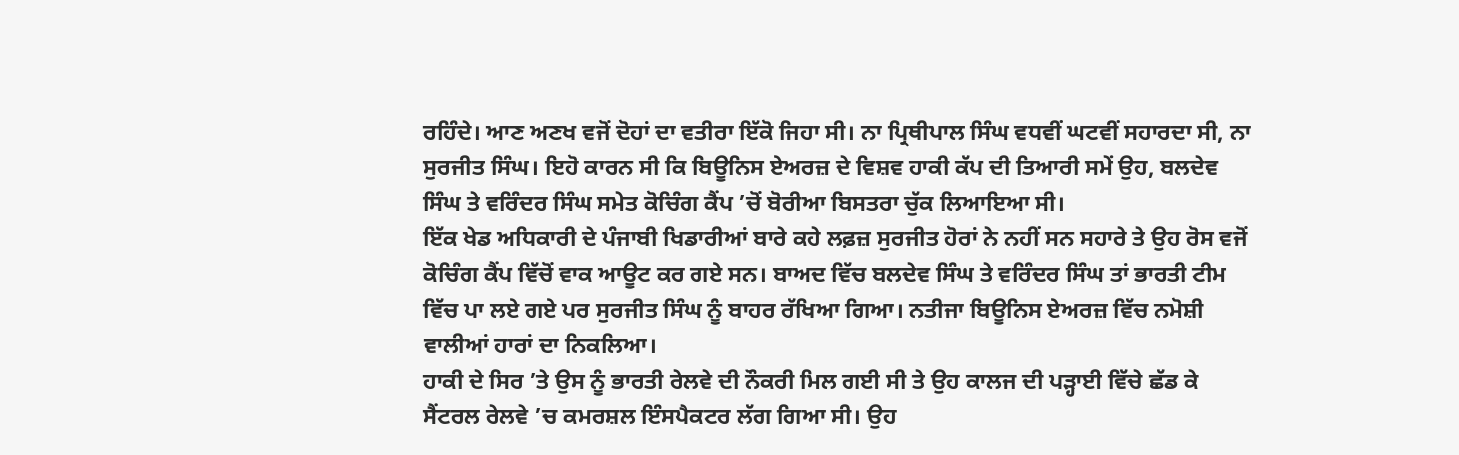ਰਹਿੰਦੇ। ਆਣ ਅਣਖ ਵਜੋਂ ਦੋਹਾਂ ਦਾ ਵਤੀਰਾ ਇੱਕੋ ਜਿਹਾ ਸੀ। ਨਾ ਪ੍ਰਿਥੀਪਾਲ ਸਿੰਘ ਵਧਵੀਂ ਘਟਵੀਂ ਸਹਾਰਦਾ ਸੀ, ਨਾ ਸੁਰਜੀਤ ਸਿੰਘ। ਇਹੋ ਕਾਰਨ ਸੀ ਕਿ ਬਿਊਨਿਸ ਏਅਰਜ਼ ਦੇ ਵਿਸ਼ਵ ਹਾਕੀ ਕੱਪ ਦੀ ਤਿਆਰੀ ਸਮੇਂ ਉਹ, ਬਲਦੇਵ ਸਿੰਘ ਤੇ ਵਰਿੰਦਰ ਸਿੰਘ ਸਮੇਤ ਕੋਚਿੰਗ ਕੈਂਪ ’ਚੋਂ ਬੋਰੀਆ ਬਿਸਤਰਾ ਚੁੱਕ ਲਿਆਇਆ ਸੀ।
ਇੱਕ ਖੇਡ ਅਧਿਕਾਰੀ ਦੇ ਪੰਜਾਬੀ ਖਿਡਾਰੀਆਂ ਬਾਰੇ ਕਹੇ ਲਫ਼ਜ਼ ਸੁਰਜੀਤ ਹੋਰਾਂ ਨੇ ਨਹੀਂ ਸਨ ਸਹਾਰੇ ਤੇ ਉਹ ਰੋਸ ਵਜੋਂ ਕੋਚਿੰਗ ਕੈਂਪ ਵਿੱਚੋਂ ਵਾਕ ਆਊਟ ਕਰ ਗਏ ਸਨ। ਬਾਅਦ ਵਿੱਚ ਬਲਦੇਵ ਸਿੰਘ ਤੇ ਵਰਿੰਦਰ ਸਿੰਘ ਤਾਂ ਭਾਰਤੀ ਟੀਮ ਵਿੱਚ ਪਾ ਲਏ ਗਏ ਪਰ ਸੁਰਜੀਤ ਸਿੰਘ ਨੂੰ ਬਾਹਰ ਰੱਖਿਆ ਗਿਆ। ਨਤੀਜਾ ਬਿਊਨਿਸ ਏਅਰਜ਼ ਵਿੱਚ ਨਮੋਸ਼ੀ ਵਾਲੀਆਂ ਹਾਰਾਂ ਦਾ ਨਿਕਲਿਆ।
ਹਾਕੀ ਦੇ ਸਿਰ ’ਤੇ ਉਸ ਨੂੰ ਭਾਰਤੀ ਰੇਲਵੇ ਦੀ ਨੌਕਰੀ ਮਿਲ ਗਈ ਸੀ ਤੇ ਉਹ ਕਾਲਜ ਦੀ ਪੜ੍ਹਾਈ ਵਿੱਚੇ ਛੱਡ ਕੇ ਸੈਂਟਰਲ ਰੇਲਵੇ ’ਚ ਕਮਰਸ਼ਲ ਇੰਸਪੈਕਟਰ ਲੱਗ ਗਿਆ ਸੀ। ਉਹ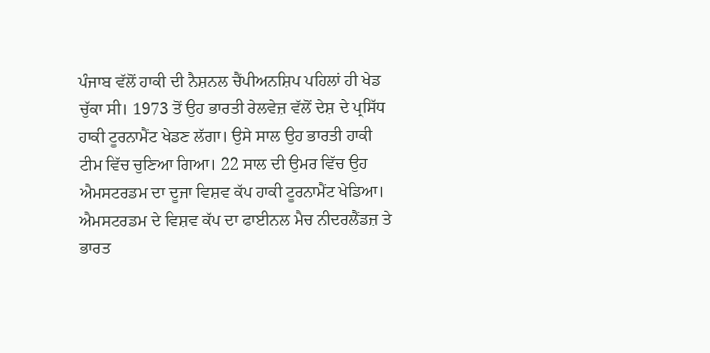ਪੰਜਾਬ ਵੱਲੋਂ ਹਾਕੀ ਦੀ ਨੈਸ਼ਨਲ ਚੈਂਪੀਅਨਸ਼ਿਪ ਪਹਿਲਾਂ ਹੀ ਖੇਡ ਚੁੱਕਾ ਸੀ। 1973 ਤੋਂ ਉਹ ਭਾਰਤੀ ਰੇਲਵੇਜ਼ ਵੱਲੋਂ ਦੇਸ਼ ਦੇ ਪ੍ਰਸਿੱਧ ਹਾਕੀ ਟੂਰਨਾਮੈਂਟ ਖੇਡਣ ਲੱਗਾ। ਉਸੇ ਸਾਲ ਉਹ ਭਾਰਤੀ ਹਾਕੀ ਟੀਮ ਵਿੱਚ ਚੁਣਿਆ ਗਿਆ। 22 ਸਾਲ ਦੀ ਉਮਰ ਵਿੱਚ ਉਹ ਐਮਸਟਰਡਮ ਦਾ ਦੂਜਾ ਵਿਸ਼ਵ ਕੱਪ ਹਾਕੀ ਟੂਰਨਾਮੈਂਟ ਖੇਡਿਆ।
ਐਮਸਟਰਡਮ ਦੇ ਵਿਸ਼ਵ ਕੱਪ ਦਾ ਫਾਈਨਲ ਮੈਚ ਨੀਦਰਲੈਂਡਜ਼ ਤੇ ਭਾਰਤ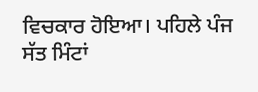ਵਿਚਕਾਰ ਹੋਇਆ। ਪਹਿਲੇ ਪੰਜ ਸੱਤ ਮਿੰਟਾਂ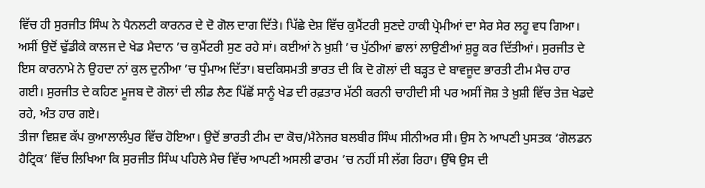ਵਿੱਚ ਹੀ ਸੁਰਜੀਤ ਸਿੰਘ ਨੇ ਪੈਨਲਟੀ ਕਾਰਨਰ ਦੇ ਦੋ ਗੋਲ ਦਾਗ ਦਿੱਤੇ। ਪਿੱਛੇ ਦੇਸ਼ ਵਿੱਚ ਕੁਮੈਂਟਰੀ ਸੁਣਦੇ ਹਾਕੀ ਪ੍ਰੇਮੀਆਂ ਦਾ ਸੇਰ ਸੇਰ ਲਹੂ ਵਧ ਗਿਆ। ਅਸੀਂ ਉਦੋਂ ਢੁੱਡੀਕੇ ਕਾਲਜ ਦੇ ਖੇਡ ਮੈਦਾਨ ’ਚ ਕੁਮੈਂਟਰੀ ਸੁਣ ਰਹੇ ਸਾਂ। ਕਈਆਂ ਨੇ ਖ਼ੁਸ਼ੀ ’ਚ ਪੁੱਠੀਆਂ ਛਾਲਾਂ ਲਾਉਣੀਆਂ ਸ਼ੁਰੂ ਕਰ ਦਿੱਤੀਆਂ। ਸੁਰਜੀਤ ਦੇ ਇਸ ਕਾਰਨਾਮੇ ਨੇ ਉਹਦਾ ਨਾਂ ਕੁਲ ਦੁਨੀਆ ’ਚ ਧੁੰਮਾਅ ਦਿੱਤਾ। ਬਦਕਿਸਮਤੀ ਭਾਰਤ ਦੀ ਕਿ ਦੋ ਗੋਲਾਂ ਦੀ ਬੜ੍ਹਤ ਦੇ ਬਾਵਜੂਦ ਭਾਰਤੀ ਟੀਮ ਮੈਚ ਹਾਰ ਗਈ। ਸੁਰਜੀਤ ਦੇ ਕਹਿਣ ਮੂਜਬ ਦੋ ਗੋਲਾਂ ਦੀ ਲੀਡ ਲੈਣ ਪਿੱਛੋਂ ਸਾਨੂੰ ਖੇਡ ਦੀ ਰਫ਼ਤਾਰ ਮੱਠੀ ਕਰਨੀ ਚਾਹੀਦੀ ਸੀ ਪਰ ਅਸੀਂ ਜੋਸ਼ ਤੇ ਖ਼ੁਸ਼ੀ ਵਿੱਚ ਤੇਜ਼ ਖੇਡਦੇ ਰਹੇ, ਅੰਤ ਹਾਰ ਗਏ।
ਤੀਜਾ ਵਿਸ਼ਵ ਕੱਪ ਕੁਆਲਾਲੰਪੁਰ ਵਿੱਚ ਹੋਇਆ। ਉਦੋਂ ਭਾਰਤੀ ਟੀਮ ਦਾ ਕੋਚ/ਮੈਨੇਜਰ ਬਲਬੀਰ ਸਿੰਘ ਸੀਨੀਅਰ ਸੀ। ਉਸ ਨੇ ਆਪਣੀ ਪੁਸਤਕ ‘ਗੋਲਡਨ ਹੈਟ੍ਰਿਕ’ ਵਿੱਚ ਲਿਖਿਆ ਕਿ ਸੁਰਜੀਤ ਸਿੰਘ ਪਹਿਲੇ ਮੈਚ ਵਿੱਚ ਆਪਣੀ ਅਸਲੀ ਫਾਰਮ ’ਚ ਨਹੀਂ ਸੀ ਲੱਗ ਰਿਹਾ। ਉੱਥੇ ਉਸ ਦੀ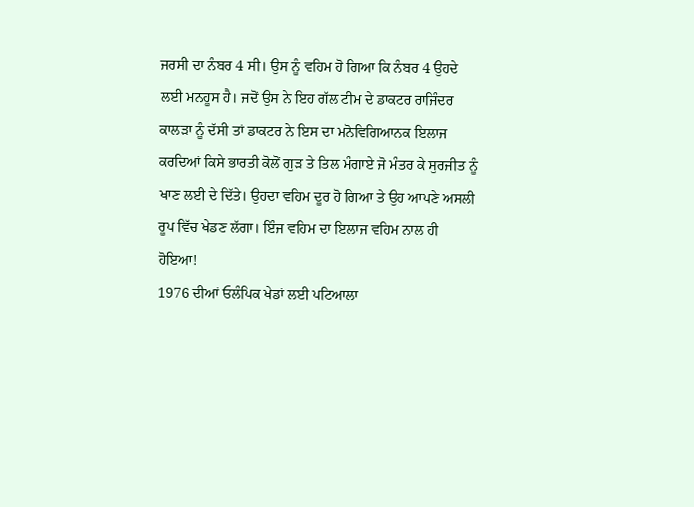ਜਰਸੀ ਦਾ ਨੰਬਰ 4 ਸੀ। ਉਸ ਨੂੰ ਵਹਿਮ ਹੋ ਗਿਆ ਕਿ ਨੰਬਰ 4 ਉਹਦੇ ਲਈ ਮਨਹੂਸ ਹੈ। ਜਦੋਂ ਉਸ ਨੇ ਇਹ ਗੱਲ ਟੀਮ ਦੇ ਡਾਕਟਰ ਰਾਜਿੰਦਰ ਕਾਲੜਾ ਨੂੰ ਦੱਸੀ ਤਾਂ ਡਾਕਟਰ ਨੇ ਇਸ ਦਾ ਮਨੋਵਿਗਿਆਨਕ ਇਲਾਜ ਕਰਦਿਆਂ ਕਿਸੇ ਭਾਰਤੀ ਕੋਲੋਂ ਗੁੜ ਤੇ ਤਿਲ ਮੰਗਾਏ ਜੋ ਮੰਤਰ ਕੇ ਸੁਰਜੀਤ ਨੂੰ ਖਾਣ ਲਈ ਦੇ ਦਿੱਤੇ। ਉਹਦਾ ਵਹਿਮ ਦੂਰ ਹੋ ਗਿਆ ਤੇ ਉਹ ਆਪਣੇ ਅਸਲੀ ਰੂਪ ਵਿੱਚ ਖੇਡਣ ਲੱਗਾ। ਇੰਜ ਵਹਿਮ ਦਾ ਇਲਾਜ ਵਹਿਮ ਨਾਲ ਹੀ ਹੋਇਆ!
1976 ਦੀਆਂ ਓਲੰਪਿਕ ਖੇਡਾਂ ਲਈ ਪਟਿਆਲਾ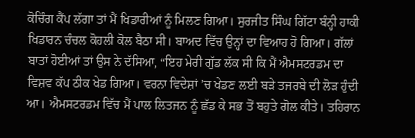ਕੋਚਿੰਗ ਕੈਂਪ ਲੱਗਾ ਤਾਂ ਮੈਂ ਖਿਡਾਰੀਆਂ ਨੂੰ ਮਿਲਣ ਗਿਆ। ਸੁਰਜੀਤ ਸਿੰਘ ਗਿੱਟਾ ਬੰਨ੍ਹੀ ਹਾਕੀ ਖਿਡਾਰਨ ਚੰਚਲ ਕੋਹਲੀ ਕੋਲ ਬੈਠਾ ਸੀ। ਬਾਅਦ ਵਿੱਚ ਉਨ੍ਹਾਂ ਦਾ ਵਿਆਹ ਹੋ ਗਿਆ। ਗੱਲਾਂ ਬਾਤਾਂ ਹੋਈਆਂ ਤਾਂ ਉਸ ਨੇ ਦੱਸਿਆ, “ਇਹ ਮੇਰੀ ਗੁੱਡ ਲੱਕ ਸੀ ਕਿ ਮੈਂ ਐਮਸਟਰਡਮ ਦਾ ਵਿਸ਼ਵ ਕੱਪ ਠੀਕ ਖੇਡ ਗਿਆ। ਵਰਨਾ ਵਿਦੇਸ਼ਾਂ ’ਚ ਖੇਡਣ ਲਈ ਬੜੇ ਤਜਰਬੇ ਦੀ ਲੋੜ ਹੁੰਦੀ ਆ। ਐਮਸਟਰਡਮ ਵਿੱਚ ਮੈਂ ਪਾਲ ਲਿਤਜਨ ਨੂੰ ਛੱਡ ਕੇ ਸਭ ਤੋਂ ਬਹੁਤੇ ਗੋਲ ਕੀਤੇ। ਤਹਿਰਾਨ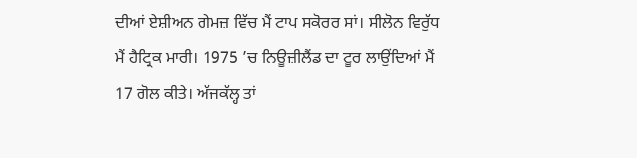ਦੀਆਂ ਏਸ਼ੀਅਨ ਗੇਮਜ਼ ਵਿੱਚ ਮੈਂ ਟਾਪ ਸਕੋਰਰ ਸਾਂ। ਸੀਲੋਨ ਵਿਰੁੱਧ ਮੈਂ ਹੈਟ੍ਰਿਕ ਮਾਰੀ। 1975 ’ਚ ਨਿਊਜ਼ੀਲੈਂਡ ਦਾ ਟੂਰ ਲਾਉਂਦਿਆਂ ਮੈਂ 17 ਗੋਲ ਕੀਤੇ। ਅੱਜਕੱਲ੍ਹ ਤਾਂ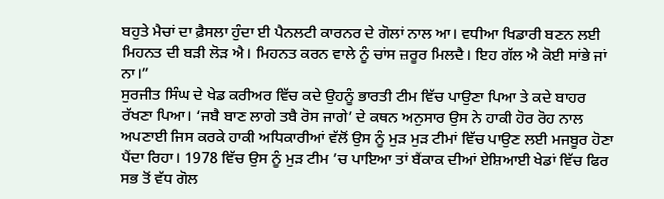ਬਹੁਤੇ ਮੈਚਾਂ ਦਾ ਫ਼ੈਸਲਾ ਹੁੰਦਾ ਈ ਪੈਨਲਟੀ ਕਾਰਨਰ ਦੇ ਗੋਲਾਂ ਨਾਲ ਆ। ਵਧੀਆ ਖਿਡਾਰੀ ਬਣਨ ਲਈ ਮਿਹਨਤ ਦੀ ਬੜੀ ਲੋੜ ਐ। ਮਿਹਨਤ ਕਰਨ ਵਾਲੇ ਨੂੰ ਚਾਂਸ ਜ਼ਰੂਰ ਮਿਲਦੈ। ਇਹ ਗੱਲ ਐ ਕੋਈ ਸਾਂਭੇ ਜਾਂ ਨਾ।”
ਸੁਰਜੀਤ ਸਿੰਘ ਦੇ ਖੇਡ ਕਰੀਅਰ ਵਿੱਚ ਕਦੇ ਉਹਨੂੰ ਭਾਰਤੀ ਟੀਮ ਵਿੱਚ ਪਾਉਣਾ ਪਿਆ ਤੇ ਕਦੇ ਬਾਹਰ ਰੱਖਣਾ ਪਿਆ। ‘ਜਬੈ ਬਾਣ ਲਾਗੇ ਤਬੈ ਰੋਸ ਜਾਗੇ’ ਦੇ ਕਥਨ ਅਨੁਸਾਰ ਉਸ ਨੇ ਹਾਕੀ ਹੋਰ ਰੋਹ ਨਾਲ ਅਪਣਾਈ ਜਿਸ ਕਰਕੇ ਹਾਕੀ ਅਧਿਕਾਰੀਆਂ ਵੱਲੋਂ ਉਸ ਨੂੰ ਮੁੜ ਮੁੜ ਟੀਮਾਂ ਵਿੱਚ ਪਾਉਣ ਲਈ ਮਜਬੂਰ ਹੋਣਾ ਪੈਂਦਾ ਰਿਹਾ। 1978 ਵਿੱਚ ਉਸ ਨੂੰ ਮੁੜ ਟੀਮ ’ਚ ਪਾਇਆ ਤਾਂ ਬੈਂਕਾਕ ਦੀਆਂ ਏਸ਼ਿਆਈ ਖੇਡਾਂ ਵਿੱਚ ਫਿਰ ਸਭ ਤੋਂ ਵੱਧ ਗੋਲ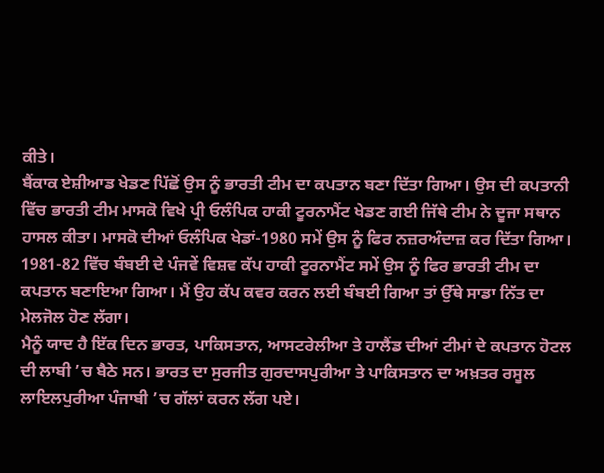ਕੀਤੇ।
ਬੈਂਕਾਕ ਏਸ਼ੀਆਡ ਖੇਡਣ ਪਿੱਛੋਂ ਉਸ ਨੂੰ ਭਾਰਤੀ ਟੀਮ ਦਾ ਕਪਤਾਨ ਬਣਾ ਦਿੱਤਾ ਗਿਆ। ਉਸ ਦੀ ਕਪਤਾਨੀ ਵਿੱਚ ਭਾਰਤੀ ਟੀਮ ਮਾਸਕੋ ਵਿਖੇ ਪ੍ਰੀ ਓਲੰਪਿਕ ਹਾਕੀ ਟੂਰਨਾਮੈਂਟ ਖੇਡਣ ਗਈ ਜਿੱਥੇ ਟੀਮ ਨੇ ਦੂਜਾ ਸਥਾਨ ਹਾਸਲ ਕੀਤਾ। ਮਾਸਕੋ ਦੀਆਂ ਓਲੰਪਿਕ ਖੇਡਾਂ-1980 ਸਮੇਂ ਉਸ ਨੂੰ ਫਿਰ ਨਜ਼ਰਅੰਦਾਜ਼ ਕਰ ਦਿੱਤਾ ਗਿਆ। 1981-82 ਵਿੱਚ ਬੰਬਈ ਦੇ ਪੰਜਵੇਂ ਵਿਸ਼ਵ ਕੱਪ ਹਾਕੀ ਟੂਰਨਾਮੈਂਟ ਸਮੇਂ ਉਸ ਨੂੰ ਫਿਰ ਭਾਰਤੀ ਟੀਮ ਦਾ ਕਪਤਾਨ ਬਣਾਇਆ ਗਿਆ। ਮੈਂ ਉਹ ਕੱਪ ਕਵਰ ਕਰਨ ਲਈ ਬੰਬਈ ਗਿਆ ਤਾਂ ਉੱਥੇ ਸਾਡਾ ਨਿੱਤ ਦਾ ਮੇਲਜੋਲ ਹੋਣ ਲੱਗਾ।
ਮੈਨੂੰ ਯਾਦ ਹੈ ਇੱਕ ਦਿਨ ਭਾਰਤ, ਪਾਕਿਸਤਾਨ, ਆਸਟਰੇਲੀਆ ਤੇ ਹਾਲੈਂਡ ਦੀਆਂ ਟੀਮਾਂ ਦੇ ਕਪਤਾਨ ਹੋਟਲ ਦੀ ਲਾਬੀ ’ਚ ਬੈਠੇ ਸਨ। ਭਾਰਤ ਦਾ ਸੁਰਜੀਤ ਗੁਰਦਾਸਪੁਰੀਆ ਤੇ ਪਾਕਿਸਤਾਨ ਦਾ ਅਖ਼ਤਰ ਰਸੂਲ ਲਾਇਲਪੁਰੀਆ ਪੰਜਾਬੀ ’ਚ ਗੱਲਾਂ ਕਰਨ ਲੱਗ ਪਏ।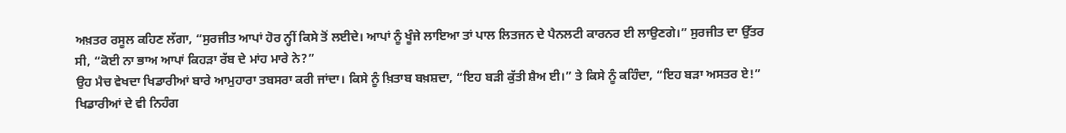ਅਖ਼ਤਰ ਰਸੂਲ ਕਹਿਣ ਲੱਗਾ, “ਸੁਰਜੀਤ ਆਪਾਂ ਹੋਰ ਨ੍ਹੀਂ ਕਿਸੇ ਤੋਂ ਲਈਦੇ। ਆਪਾਂ ਨੂੰ ਖੂੰਜੇ ਲਾਇਆ ਤਾਂ ਪਾਲ ਲਿਤਜਨ ਦੇ ਪੈਨਲਟੀ ਕਾਰਨਰ ਈ ਲਾਉਣਗੇ।” ਸੁਰਜੀਤ ਦਾ ਉੱਤਰ ਸੀ, “ਕੋਈ ਨਾ ਭਾਅ ਆਪਾਂ ਕਿਹੜਾ ਰੱਬ ਦੇ ਮਾਂਹ ਮਾਰੇ ਨੇ?”
ਉਹ ਮੈਚ ਵੇਖਦਾ ਖਿਡਾਰੀਆਂ ਬਾਰੇ ਆਮੁਹਾਰਾ ਤਬਸਰਾ ਕਰੀ ਜਾਂਦਾ। ਕਿਸੇ ਨੂੰ ਖ਼ਿਤਾਬ ਬਖ਼ਸ਼ਦਾ, “ਇਹ ਬੜੀ ਕੁੱਤੀ ਸ਼ੈਅ ਈ।” ਤੇ ਕਿਸੇ ਨੂੰ ਕਹਿੰਦਾ, “ਇਹ ਬੜਾ ਅਸਤਰ ਏ!” ਖਿਡਾਰੀਆਂ ਦੇ ਵੀ ਨਿਹੰਗ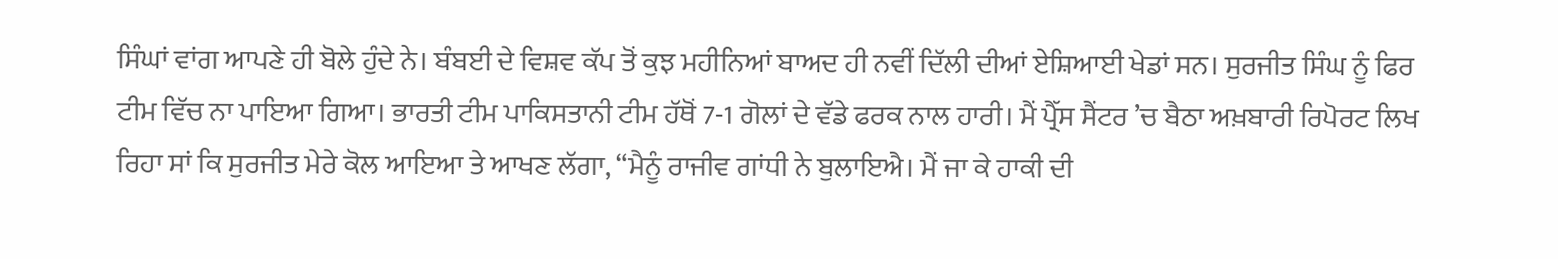ਸਿੰਘਾਂ ਵਾਂਗ ਆਪਣੇ ਹੀ ਬੋਲੇ ਹੁੰਦੇ ਨੇ। ਬੰਬਈ ਦੇ ਵਿਸ਼ਵ ਕੱਪ ਤੋਂ ਕੁਝ ਮਹੀਨਿਆਂ ਬਾਅਦ ਹੀ ਨਵੀਂ ਦਿੱਲੀ ਦੀਆਂ ਏਸ਼ਿਆਈ ਖੇਡਾਂ ਸਨ। ਸੁਰਜੀਤ ਸਿੰਘ ਨੂੰ ਫਿਰ ਟੀਮ ਵਿੱਚ ਨਾ ਪਾਇਆ ਗਿਆ। ਭਾਰਤੀ ਟੀਮ ਪਾਕਿਸਤਾਨੀ ਟੀਮ ਹੱਥੋਂ 7-1 ਗੋਲਾਂ ਦੇ ਵੱਡੇ ਫਰਕ ਨਾਲ ਹਾਰੀ। ਮੈਂ ਪ੍ਰੈੱਸ ਸੈਂਟਰ ’ਚ ਬੈਠਾ ਅਖ਼ਬਾਰੀ ਰਿਪੋਰਟ ਲਿਖ ਰਿਹਾ ਸਾਂ ਕਿ ਸੁਰਜੀਤ ਮੇਰੇ ਕੋਲ ਆਇਆ ਤੇ ਆਖਣ ਲੱਗਾ, “ਮੈਨੂੰ ਰਾਜੀਵ ਗਾਂਧੀ ਨੇ ਬੁਲਾਇਐ। ਮੈਂ ਜਾ ਕੇ ਹਾਕੀ ਦੀ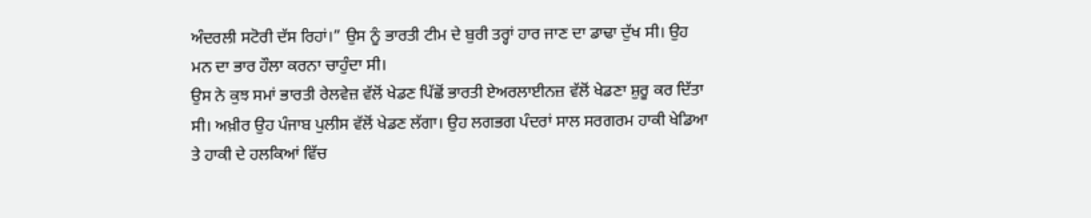ਅੰਦਰਲੀ ਸਟੋਰੀ ਦੱਸ ਰਿਹਾਂ।” ਉਸ ਨੂੰ ਭਾਰਤੀ ਟੀਮ ਦੇ ਬੁਰੀ ਤਰ੍ਹਾਂ ਹਾਰ ਜਾਣ ਦਾ ਡਾਢਾ ਦੁੱਖ ਸੀ। ਉਹ ਮਨ ਦਾ ਭਾਰ ਹੌਲਾ ਕਰਨਾ ਚਾਹੁੰਦਾ ਸੀ।
ਉਸ ਨੇ ਕੁਝ ਸਮਾਂ ਭਾਰਤੀ ਰੇਲਵੇਜ਼ ਵੱਲੋਂ ਖੇਡਣ ਪਿੱਛੋਂ ਭਾਰਤੀ ਏਅਰਲਾਈਨਜ਼ ਵੱਲੋਂ ਖੇਡਣਾ ਸ਼ੁਰੂ ਕਰ ਦਿੱਤਾ ਸੀ। ਅਖ਼ੀਰ ਉਹ ਪੰਜਾਬ ਪੁਲੀਸ ਵੱਲੋਂ ਖੇਡਣ ਲੱਗਾ। ਉਹ ਲਗਭਗ ਪੰਦਰਾਂ ਸਾਲ ਸਰਗਰਮ ਹਾਕੀ ਖੇਡਿਆ ਤੇ ਹਾਕੀ ਦੇ ਹਲਕਿਆਂ ਵਿੱਚ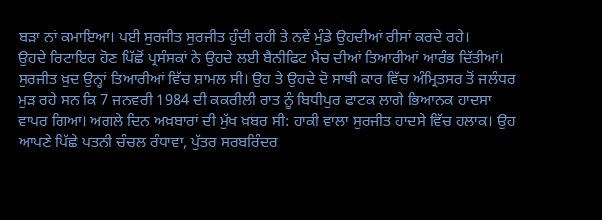ਬੜਾ ਨਾਂ ਕਮਾਇਆ। ਪਈ ਸੁਰਜੀਤ ਸੁਰਜੀਤ ਹੁੰਦੀ ਰਹੀ ਤੇ ਨਵੇਂ ਮੁੰਡੇ ਉਹਦੀਆਂ ਰੀਸਾਂ ਕਰਦੇ ਰਹੇ।
ਉਹਦੇ ਰਿਟਾਇਰ ਹੋਣ ਪਿੱਛੋਂ ਪ੍ਰਸੰਸਕਾਂ ਨੇ ਉਹਦੇ ਲਈ ਬੈਨੀਫਿਟ ਮੈਚ ਦੀਆਂ ਤਿਆਰੀਆਂ ਆਰੰਭ ਦਿੱਤੀਆਂ। ਸੁਰਜੀਤ ਖ਼ੁਦ ਉਨ੍ਹਾਂ ਤਿਆਰੀਆਂ ਵਿੱਚ ਸ਼ਾਮਲ ਸੀ। ਉਹ ਤੇ ਉਹਦੇ ਦੋ ਸਾਥੀ ਕਾਰ ਵਿੱਚ ਅੰਮ੍ਰਿਤਸਰ ਤੋਂ ਜਲੰਧਰ ਮੁੜ ਰਹੇ ਸਨ ਕਿ 7 ਜਨਵਰੀ 1984 ਦੀ ਕਕਰੀਲੀ ਰਾਤ ਨੂੰ ਬਿਧੀਪੁਰ ਫਾਟਕ ਲਾਗੇ ਭਿਆਨਕ ਹਾਦਸਾ ਵਾਪਰ ਗਿਆ। ਅਗਲੇ ਦਿਨ ਅਖ਼ਬਾਰਾਂ ਦੀ ਮੁੱਖ ਖ਼ਬਰ ਸੀ: ਹਾਕੀ ਵਾਲਾ ਸੁਰਜੀਤ ਹਾਦਸੇ ਵਿੱਚ ਹਲਾਕ। ਉਹ ਆਪਣੇ ਪਿੱਛੇ ਪਤਨੀ ਚੰਚਲ ਰੰਧਾਵਾ, ਪੁੱਤਰ ਸਰਬਰਿੰਦਰ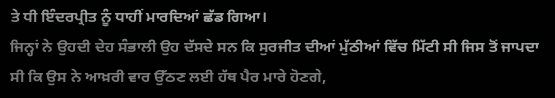ਤੇ ਧੀ ਇੰਦਰਪ੍ਰੀਤ ਨੂੰ ਧਾਹੀਂ ਮਾਰਦਿਆਂ ਛੱਡ ਗਿਆ।
ਜਿਨ੍ਹਾਂ ਨੇ ਉਹਦੀ ਦੇਹ ਸੰਭਾਲੀ ਉਹ ਦੱਸਦੇ ਸਨ ਕਿ ਸੁਰਜੀਤ ਦੀਆਂ ਮੁੱਠੀਆਂ ਵਿੱਚ ਮਿੱਟੀ ਸੀ ਜਿਸ ਤੋਂ ਜਾਪਦਾ ਸੀ ਕਿ ਉਸ ਨੇ ਆਖ਼ਰੀ ਵਾਰ ਉੱਠਣ ਲਈ ਹੱਥ ਪੈਰ ਮਾਰੇ ਹੋਣਗੇ,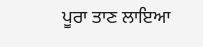ਪੂਰਾ ਤਾਣ ਲਾਇਆ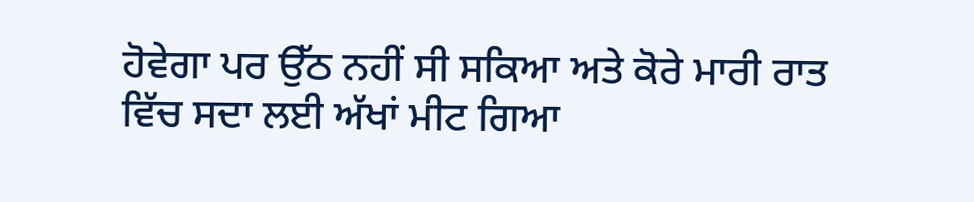ਹੋਵੇਗਾ ਪਰ ਉੱਠ ਨਹੀਂ ਸੀ ਸਕਿਆ ਅਤੇ ਕੋਰੇ ਮਾਰੀ ਰਾਤ ਵਿੱਚ ਸਦਾ ਲਈ ਅੱਖਾਂ ਮੀਟ ਗਿਆ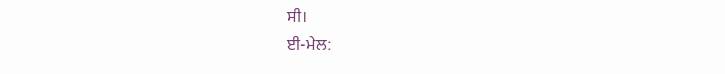ਸੀ।
ਈ-ਮੇਲ: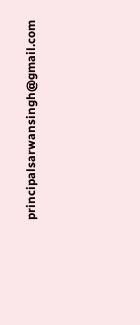principalsarwansingh@gmail.com